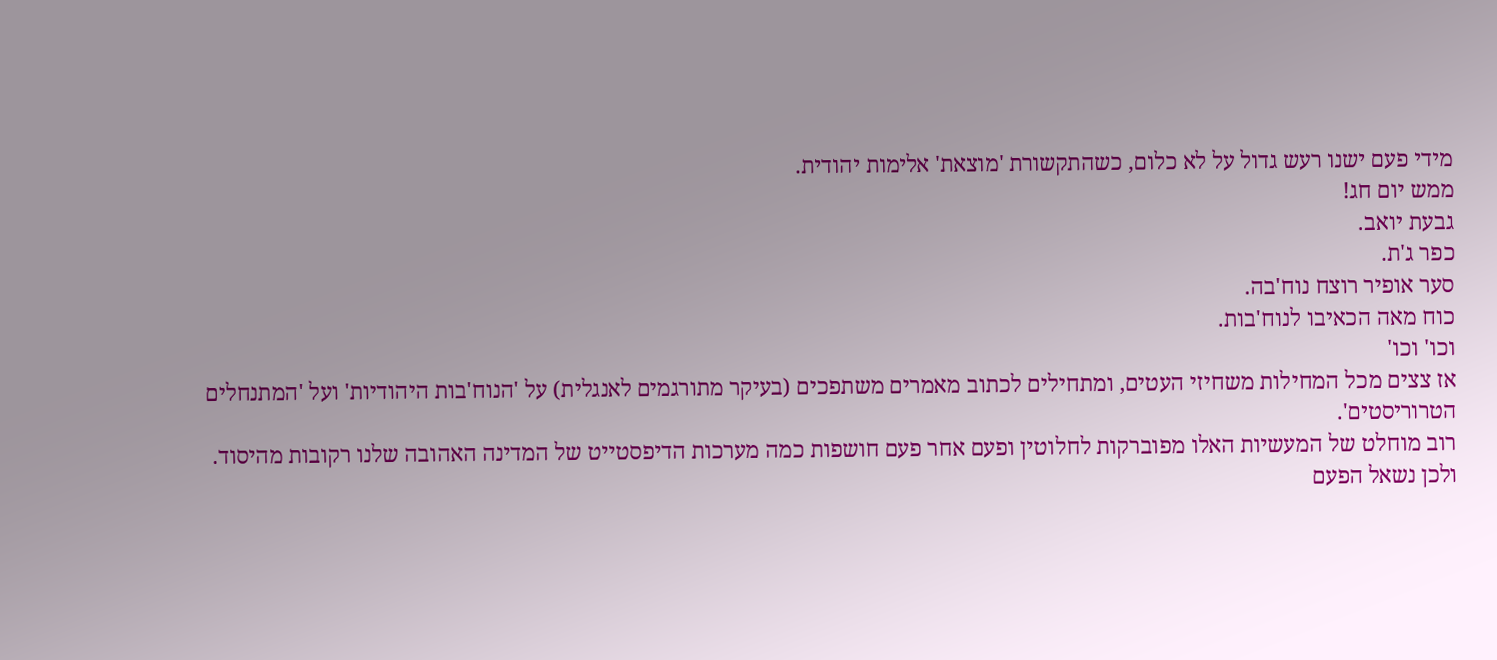מידי פעם ישנו רעש גדול על לא כלום, כשהתקשורת 'מוצאת' אלימות יהודית.
ממש יום חג!
גבעת יואב.
כפר ג'ת.
סער אופיר רוצח נוח'בה.
כוח מאה הכאיבו לנוח'בות.
וכו' וכו'
אז צצים מכל המחילות משחיזי העטים, ומתחילים לכתוב מאמרים משתפכים (בעיקר מתורגמים לאנגלית) על 'הנוח'בות היהודיות' ועל 'המתנחלים הטרוריסטים'.
רוב מוחלט של המעשיות האלו מפוברקות לחלוטין ופעם אחר פעם חושפות כמה מערכות הדיפסטייט של המדינה האהובה שלנו רקובות מהיסוד.
ולכן נשאל הפעם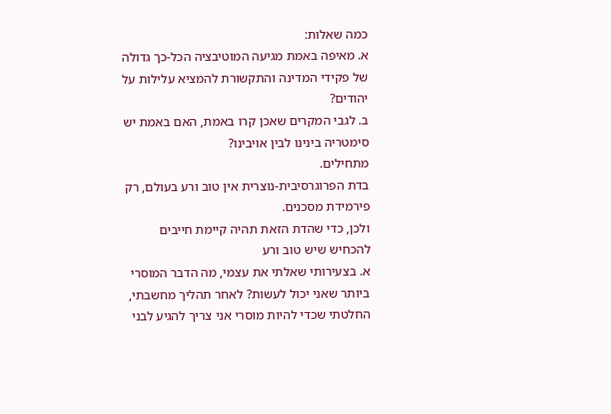כמה שאלות:
א. מאיפה באמת מגיעה המוטיבציה הכל-כך גדולה של פקידי המדינה והתקשורת להמציא עלילות על יהודים?
ב. לגבי המקרים שאכן קרו באמת, האם באמת יש סימטריה בינינו לבין אויבינו?
מתחילים.
בדת הפרוגרסיבית-נוצרית אין טוב ורע בעולם, רק פירמידת מסכנים.
ולכן, כדי שהדת הזאת תהיה קיימת חייבים להכחיש שיש טוב ורע
א. בצעירותי שאלתי את עצמי, מה הדבר המוסרי ביותר שאני יכול לעשות? לאחר תהליך מחשבתי, החלטתי שכדי להיות מוסרי אני צריך להגיע לבני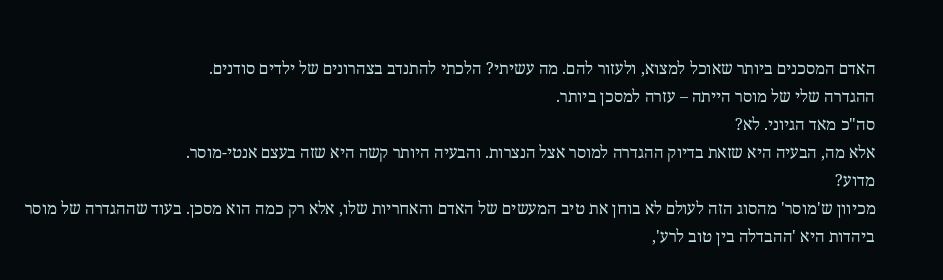האדם המסכנים ביותר שאוכל למצוא, ולעזור להם. מה עשיתי? הלכתי להתנדב בצהרונים של ילדים סודנים.
ההגדרה שלי של מוסר הייתה – עזרה למסכן ביותר.
סה"כ מאד הגיוני. לא?
אלא מה, הבעיה היא שזאת בדיוק ההגדרה למוסר אצל הנצרות. והבעיה היותר קשה היא שזה בעצם אנטי-מוסר.
מדוע?
מכיוון ש'מוסר' מהסוג הזה לעולם לא בוחן את טיב המעשים של האדם והאחריות שלו, אלא רק כמה הוא מסכן. בעוד שההגדרה של מוסר ביהדות היא 'ההבדלה בין טוב לרע',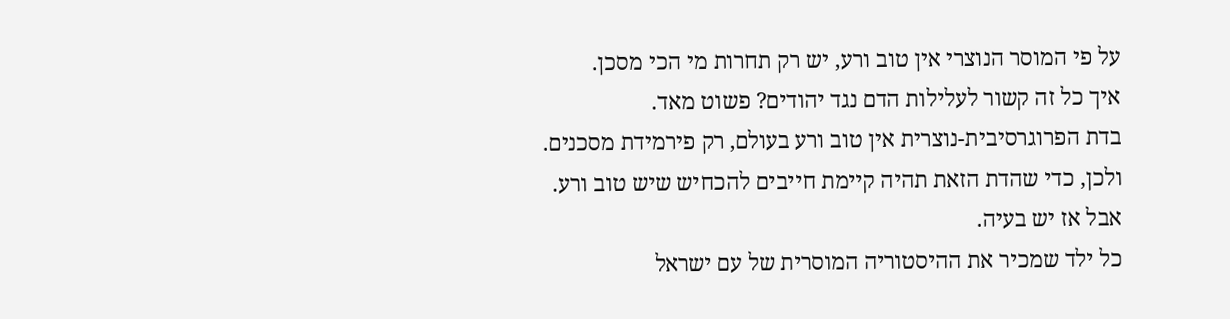על פי המוסר הנוצרי אין טוב ורע, יש רק תחרות מי הכי מסכן.
איך כל זה קשור לעלילות הדם נגד יהודים? פשוט מאד.
בדת הפרוגרסיבית-נוצרית אין טוב ורע בעולם, רק פירמידת מסכנים.
ולכן, כדי שהדת הזאת תהיה קיימת חייבים להכחיש שיש טוב ורע.
אבל אז יש בעיה.
כל ילד שמכיר את ההיסטוריה המוסרית של עם ישראל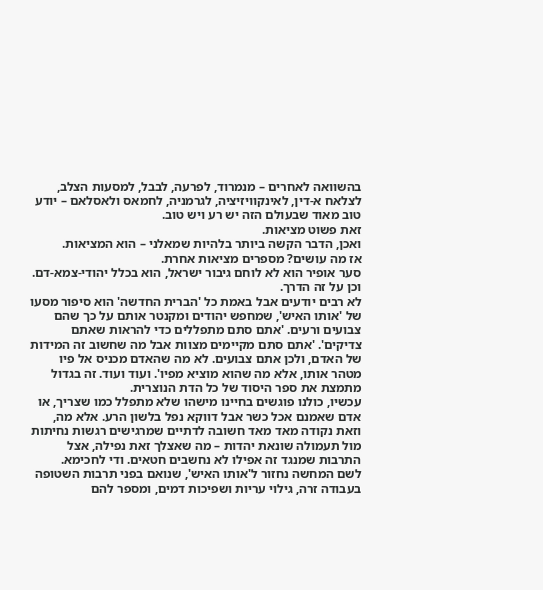בהשוואה לאחרים – מנמרוד, לפרעה, לבבל, למסעות הצלב, לצלאח א-דין, לאינקוויזיציה, לגרמניה, לחמאס ולאסלאם – יודע טוב מאוד שבעולם הזה יש רע ויש טוב.
זאת פשוט מציאות.
ואכן, הדבר הקשה ביותר בלהיות שמאלני – הוא המציאות.
אז מה עושים? מספרים מציאות אחרת.
סער אופיר הוא לא לוחם גיבור ישראל, הוא בכלל יהודי-צמא-דם. וכן על זה הדרך.
לא רבים יודעים אבל באמת כל 'הברית החדשה' הוא סיפור מסעו של 'אותו האיש', שמחפש יהודים ומקנטר אותם על כך שהם צבועים ורעים. 'אתם סתם מתפללים כדי להראות שאתם צדיקים'. 'אתם סתם מקיימים מצוות אבל מה שחשוב זה המידות של האדם, ולכן אתם צבועים. לא מה שהאדם מכניס אל פיו מטהר אותו, אלא מה שהוא מוציא מפיו'. ועוד ועוד. זה בגדול מתמצת את ספר היסוד של כל הדת הנוצרית.
עכשיו, כולנו פוגשים בחיינו מישהו שלא מתפלל כמו שצריך, או אדם שאמנם אכל כשר אבל דווקא נפל בלשון הרע. אלא מה, וזאת נקודה מאד מאד חשובה לדתיים שמרגישים רגשות נחיתות מול תעמולה שונאת יהדות – מה שאצלך זאת נפילה, אצל התרבות שמנגד זה אפילו לא נחשבים חטאים. ודי לחכימא.
לשם המחשה נחזור ל'אותו האיש', שנואם בפני תרבות השטופה בעבודה זרה, גילוי עריות ושפיכות דמים, ומספר להם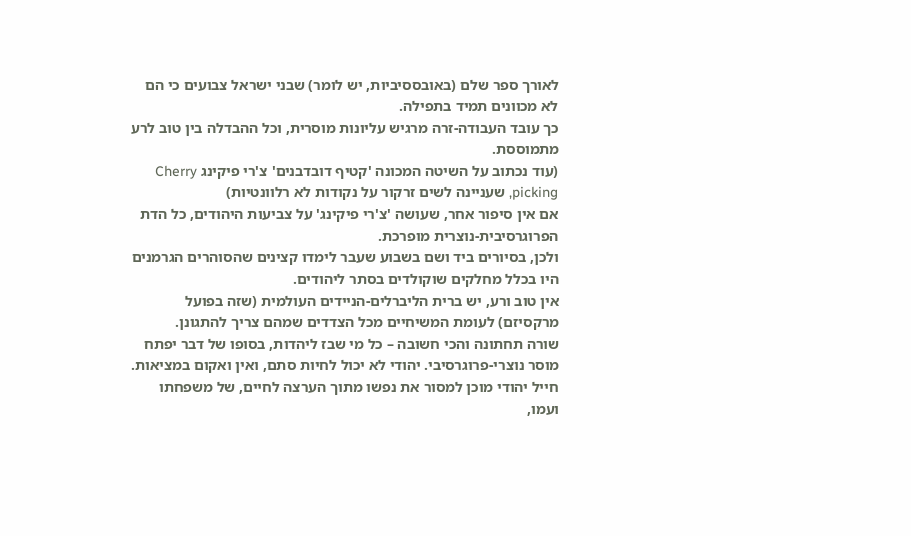לאורך ספר שלם (באובססיביות, יש לומר) שבני ישראל צבועים כי הם לא מכוונים תמיד בתפילה.
כך עובד העבודה-זרה מרגיש עליונות מוסרית, וכל ההבדלה בין טוב לרע מתמוססת.
(עוד נכתוב על השיטה המכונה 'קטיף דובדבנים' צ'רי פיקינג Cherry picking, שעניינה לשים זרקור על נקודות לא רלוונטיות)
אם אין סיפור אחר, שעושה 'צ'רי פיקינג' על צביעות היהודים, כל הדת הפרוגרסיבית-נוצרית מופרכת.
ולכן, בסיורים ביד ושם בשבוע שעבר לימדו קצינים שהסוהרים הגרמנים היו בכלל מחלקים שוקולדים בסתר ליהודים.
אין טוב ורע, יש ברית הליברלים-הניידים העולמית (שזה בפועל מרקסיזם) לעומת המשיחיים מכל הצדדים שמהם צריך להתגונן.
שורה תחתונה והכי חשובה – כל מי שבז ליהדות, בסופו של דבר יפתח מוסר נוצרי-פרוגרסיבי. יהודי לא יכול לחיות סתם, ואין ואקום במציאות.
חייל יהודי מוכן למסור את נפשו מתוך הערצה לחיים, של משפחתו ועמו,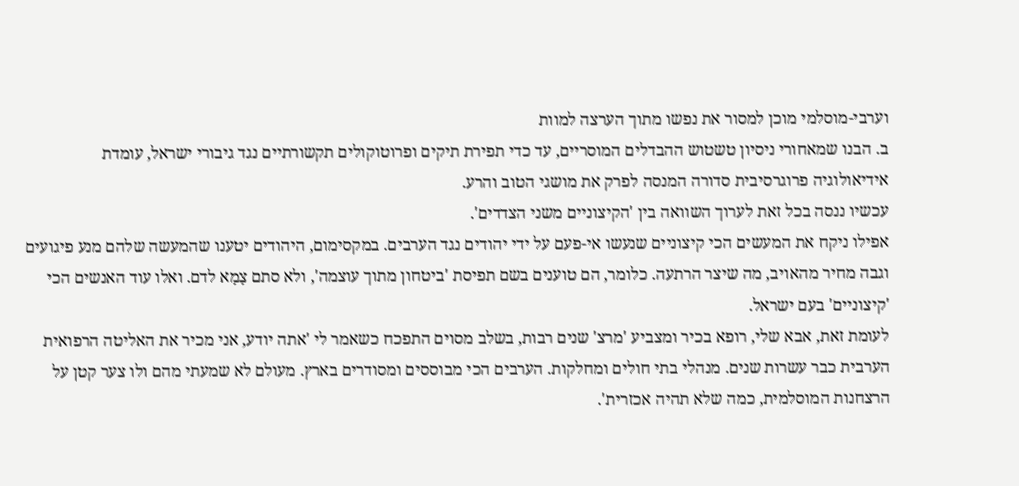וערבי-מוסלמי מוכן למסור את נפשו מתוך הערצה למוות
ב. הבנו שמאחורי ניסיון טשטוש ההבדלים המוסריים, עד כדי תפירת תיקים ופרוטוקולים תקשורתיים נגד גיבורי ישראל, עומדת אידיאולוגיה פרוגרסיבית סדורה המנסה לפרק את מושגי הטוב והרע.
עכשיו ננסה בכל זאת לערוך השוואה בין 'הקיצוניים משני הצדדים'.
אפילו ניקח את המעשים הכי קיצוניים שנעשו אי-פעם על ידי יהודים נגד הערבים. במקסימום, היהודים יטענו שהמעשה שלהם מנע פיגועים וגבה מחיר מהאויב, מה שיצר הרתעה. כלומר, הם טוענים בשם תפיסת 'ביטחון מתוך עוצמה', ולא סתם צָמָא לדם. ואלו עוד האנשים הכי 'קיצוניים' בעם ישראל.
לעומת זאת, אבא שלי, רופא בכיר ומצביע 'מרצ' שנים רבות, בשלב מסוים התפכח כשאמר לי 'אתה יודע, אני מכיר את האליטה הרפואית הערבית כבר עשרות שנים. מנהלי בתי חולים ומחלקות. הערבים הכי מבוססים ומסודרים בארץ. מעולם לא שמעתי מהם ולו צער קטן על הרצחנות המוסלמית, כמה שלא תהיה אכזרית'.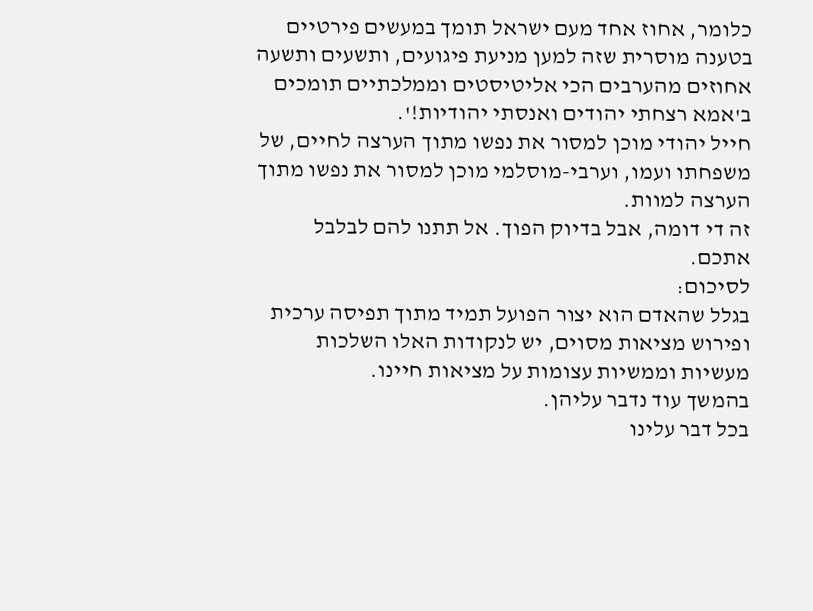כלומר, אחוז אחד מעם ישראל תומך במעשים פירטיים בטענה מוסרית שזה למען מניעת פיגועים, ותשעים ותשעה אחוזים מהערבים הכי אליטיסטים וממלכתיים תומכים ב'אמא רצחתי יהודים ואנסתי יהודיות!'.
חייל יהודי מוכן למסור את נפשו מתוך הערצה לחיים, של משפחתו ועמו, וערבי-מוסלמי מוכן למסור את נפשו מתוך הערצה למוות.
זה די דומה, אבל בדיוק הפוך. אל תתנו להם לבלבל אתכם.
לסיכום:
בגלל שהאדם הוא יצור הפועל תמיד מתוך תפיסה ערכית ופירוש מציאות מסוים, יש לנקודות האלו השלכות מעשיות וממשיות עצומות על מציאות חיינו.
בהמשך עוד נדבר עליהן.
בכל דבר עלינו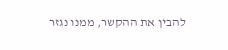להבין את ההקשר, ממנו נגזר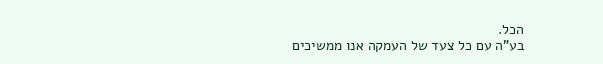הכל.
בע"ה עם כל צעד של העמקה אנו ממשיכים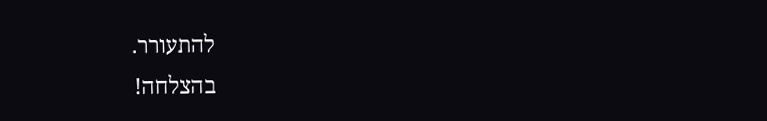להתעורר.
בהצלחה!